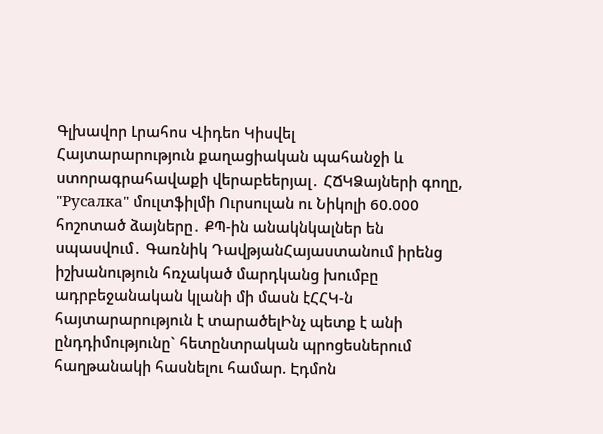Գլխավոր Լրահոս Վիդեո Կիսվել
Հայտարարություն քաղացիական պահանջի և ստորագրահավաքի վերաբեերյալ․ ՀՃԿՁայների գողը, "Русалка" մուլտֆիլմի Ուրսուլան ու Նիկոլի 60.000 հոշոտած ձայները․ ՔՊ-ին անակնկալներ են սպասվում․ Գառնիկ ԴավթյանՀայաստանում իրենց իշխանություն հռչակած մարդկանց խումբը ադրբեջանական կլանի մի մասն էՀՀԿ-ն հայտարարություն է տարածելԻնչ պետք է անի ընդդիմությունը` հետընտրական պրոցեսներում հաղթանակի հասնելու համար. Էդմոն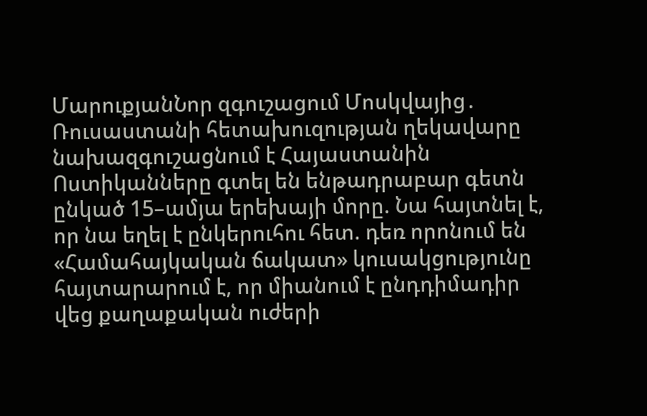ՄարուքյանՆոր զգուշացում Մոսկվայից․ Ռուսաստանի հետախուզության ղեկավարը նախազգուշացնում է Հայաստանին Ոստիկանները գտել են ենթադրաբար գետն ընկած 15–ամյա երեխայի մորը. Նա հայտնել է, որ նա եղել է ընկերուհու հետ. դեռ որոնում են «Համահայկական ճակատ» կուսակցությունը հայտարարում է, որ միանում է ընդդիմադիր վեց քաղաքական ուժերի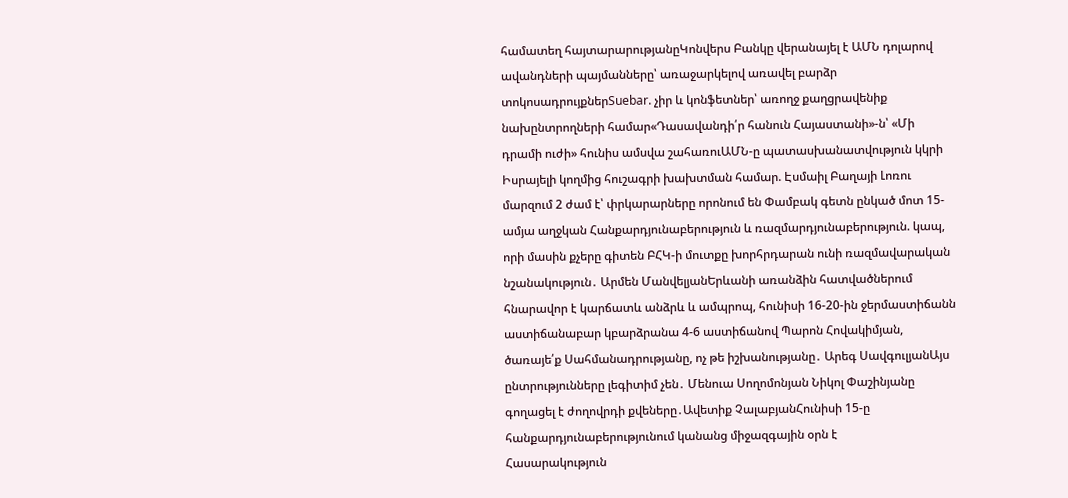համատեղ հայտարարությանըԿոնվերս Բանկը վերանայել է ԱՄՆ դոլարով ավանդների պայմանները՝ առաջարկելով առավել բարձր տոկոսադրույքներSuebar. չիր և կոնֆետներ՝ առողջ քաղցրավենիք նախընտրողների համար«Դասավանդի՛ր հանուն Հայաստանի»-ն՝ «Մի դրամի ուժի» հունիս ամսվա շահառուԱՄՆ-ը պատասխանատվություն կկրի Իսրայելի կողմից հուշագրի խախտման համար. Էսմաիլ Բաղայի Լոռու մարզում 2 ժամ է՝ փրկարարները որոնում են Փամբակ գետն ընկած մոտ 15-ամյա աղջկան Հանքարդյունաբերություն և ռազմարդյունաբերություն. կապ, որի մասին քչերը գիտեն ԲՀԿ-ի մուտքը խորհրդարան ունի ռազմավարական նշանակություն․ Արմեն ՄանվելյանԵրևանի առանձին հատվածներում հնարավոր է կարճատև անձրև և ամպրոպ, հունիսի 16-20-ին ջերմաստիճանն աստիճանաբար կբարձրանա 4-6 աստիճանով Պարոն Հովակիմյան, ծառայե՛ք Սահմանադրությանը, ոչ թե իշխանությանը․ Արեգ ՍավգուլյանԱյս ընտրությունները լեգիտիմ չեն․ Մենուա Սողոմոնյան Նիկոլ Փաշինյանը գողացել է ժողովրդի քվեները․Ավետիք ՉալաբյանՀունիսի 15-ը հանքարդյունաբերությունում կանանց միջազգային օրն է
Հասարակություն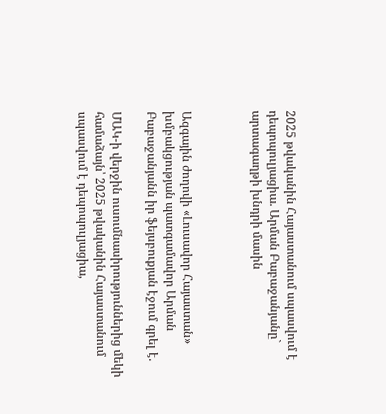2025 թվականին Հայաստանում սպասվում է դեպոպուլյացիա. Արման Բաբաջանյանը` արտագաղթի խնդրի մասին



Ազգային ժողովի «Լուսավոր Հայաստան» խմբակցության պատգամավոր Արման Բաբաջանյանն իր ֆեյսբուքյան էջում գրել է.

ՄԱԿ-ի վերջին ուսումնասիրություններից մեկի համաձայն՝ 2025 թվականին Հայաստանում սպասվում է դեպոպուլյացիա,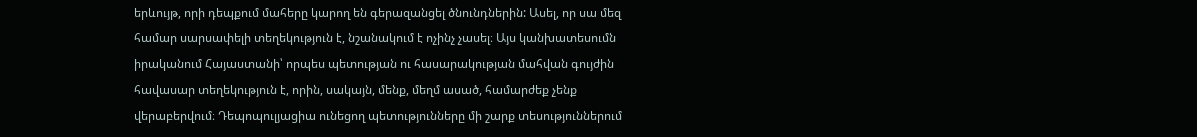երևույթ, որի դեպքում մահերը կարող են գերազանցել ծնունդներին: Ասել, որ սա մեզ համար սարսափելի տեղեկություն է, նշանակում է ոչինչ չասել։ Այս կանխատեսումն իրականում Հայաստանի՝ որպես պետության ու հասարակության մահվան գույժին հավասար տեղեկություն է, որին, սակայն, մենք, մեղմ ասած, համարժեք չենք վերաբերվում։ Դեպոպուլյացիա ունեցող պետությունները մի շարք տեսություններում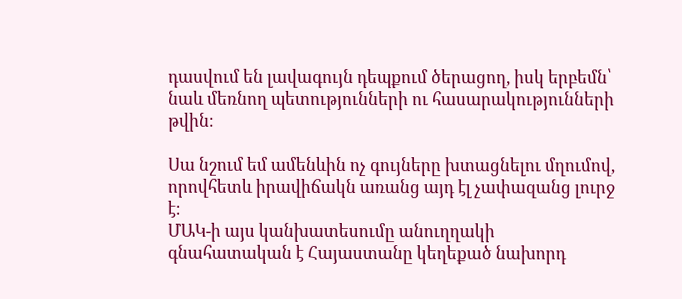դասվում են լավագույն դեպքում ծերացող, իսկ երբեմն՝ նաև մեռնող պետությունների ու հասարակությունների թվին։

Սա նշում եմ ամենևին ոչ գույները խտացնելու մղումով, որովհետև իրավիճակն առանց այդ էլ չափազանց լուրջ է։
ՄԱԿ-ի այս կանխատեսումը անուղղակի գնահատական է Հայաստանը կեղեքած նախորդ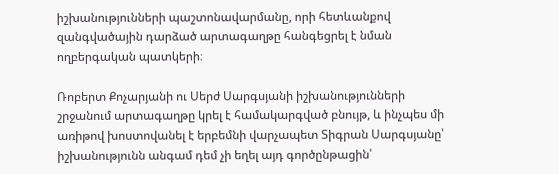իշխանությունների պաշտոնավարմանը, որի հետևանքով զանգվածային դարձած արտագաղթը հանգեցրել է նման ողբերգական պատկերի։

Ռոբերտ Քոչարյանի ու Սերժ Սարգսյանի իշխանությունների շրջանում արտագաղթը կրել է համակարգված բնույթ, և ինչպես մի առիթով խոստովանել է երբեմնի վարչապետ Տիգրան Սարգսյանը՝ իշխանությունն անգամ դեմ չի եղել այդ գործընթացին՝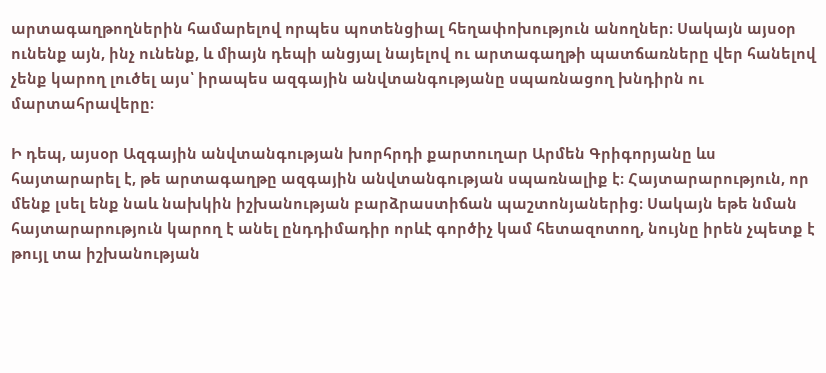արտագաղթողներին համարելով որպես պոտենցիալ հեղափոխություն անողներ։ Սակայն այսօր ունենք այն, ինչ ունենք, և միայն դեպի անցյալ նայելով ու արտագաղթի պատճառները վեր հանելով չենք կարող լուծել այս՝ իրապես ազգային անվտանգությանը սպառնացող խնդիրն ու մարտահրավերը։

Ի դեպ, այսօր Ազգային անվտանգության խորհրդի քարտուղար Արմեն Գրիգորյանը ևս հայտարարել է, թե արտագաղթը ազգային անվտանգության սպառնալիք է։ Հայտարարություն, որ մենք լսել ենք նաև նախկին իշխանության բարձրաստիճան պաշտոնյաներից։ Սակայն եթե նման հայտարարություն կարող է անել ընդդիմադիր որևէ գործիչ կամ հետազոտող, նույնը իրեն չպետք է թույլ տա իշխանության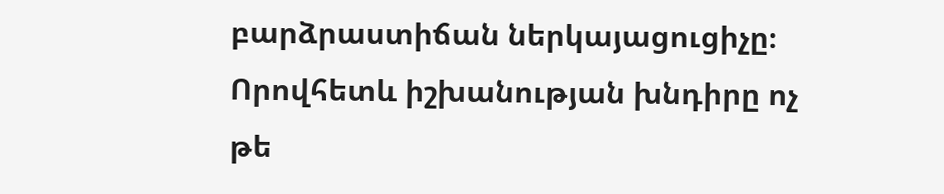բարձրաստիճան ներկայացուցիչը։ Որովհետև իշխանության խնդիրը ոչ թե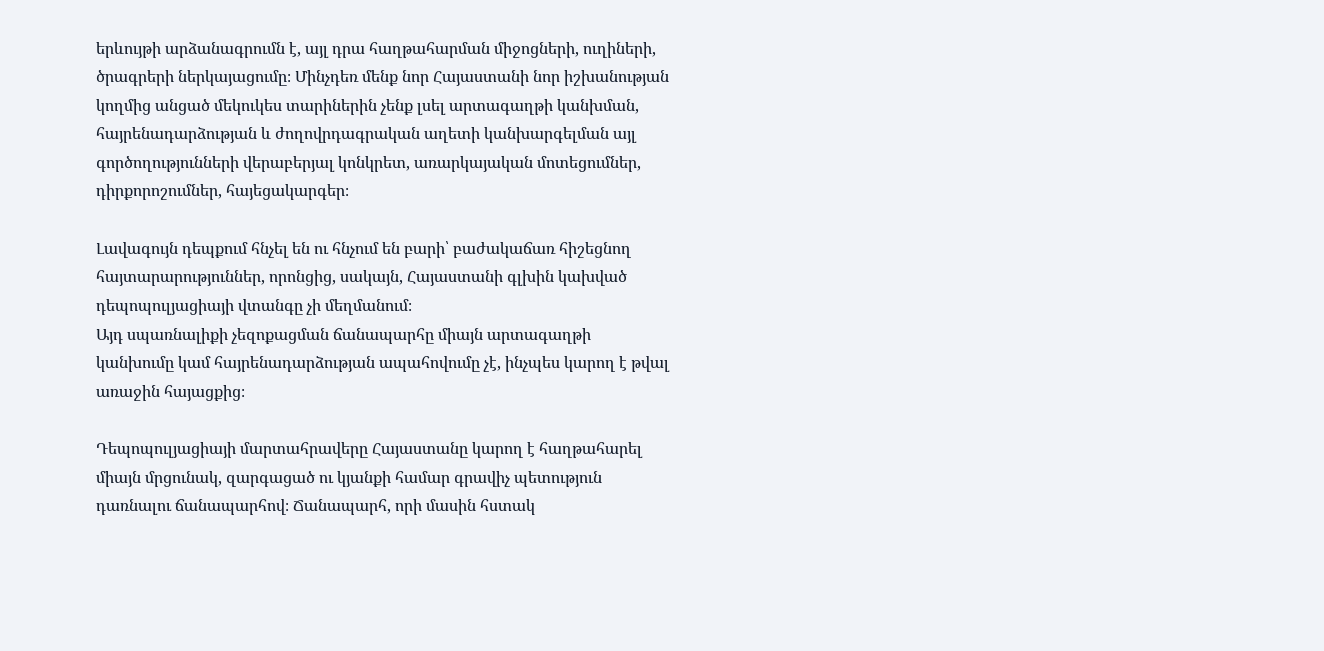երևույթի արձանագրումն է, այլ դրա հաղթահարման միջոցների, ուղիների, ծրագրերի ներկայացումը։ Մինչդեռ մենք նոր Հայաստանի նոր իշխանության կողմից անցած մեկուկես տարիներին չենք լսել արտագաղթի կանխման, հայրենադարձության և ժողովրդագրական աղետի կանխարգելման այլ գործողությունների վերաբերյալ կոնկրետ, առարկայական մոտեցումներ, դիրքորոշումներ, հայեցակարգեր։

Լավագույն դեպքում հնչել են ու հնչում են բարի՝ բաժակաճառ հիշեցնող հայտարարություններ, որոնցից, սակայն, Հայաստանի գլխին կախված դեպոպուլյացիայի վտանգը չի մեղմանում։
Այդ սպառնալիքի չեզոքացման ճանապարհը միայն արտագաղթի կանխումը կամ հայրենադարձության ապահովումը չէ, ինչպես կարող է թվալ առաջին հայացքից։

Դեպոպուլյացիայի մարտահրավերը Հայաստանը կարող է հաղթահարել միայն մրցունակ, զարգացած ու կյանքի համար գրավիչ պետություն դառնալու ճանապարհով։ Ճանապարհ, որի մասին հստակ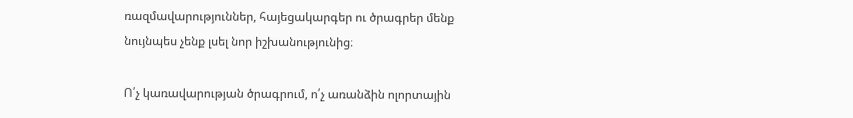ռազմավարություններ, հայեցակարգեր ու ծրագրեր մենք նույնպես չենք լսել նոր իշխանությունից։

Ո՛չ կառավարության ծրագրում, ո՛չ առանձին ոլորտային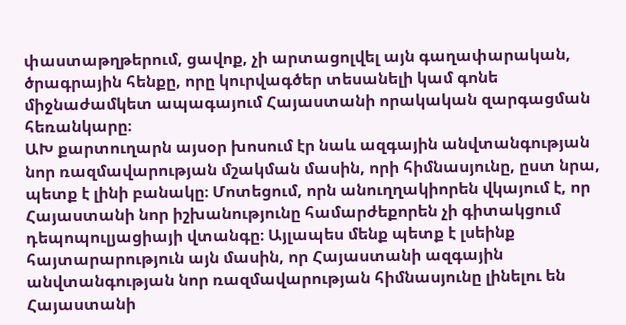փաստաթղթերում, ցավոք, չի արտացոլվել այն գաղափարական, ծրագրային հենքը, որը կուրվագծեր տեսանելի կամ գոնե միջնաժամկետ ապագայում Հայաստանի որակական զարգացման հեռանկարը։
ԱԽ քարտուղարն այսօր խոսում էր նաև ազգային անվտանգության նոր ռազմավարության մշակման մասին, որի հիմնասյունը, ըստ նրա, պետք է լինի բանակը։ Մոտեցում, որն անուղղակիորեն վկայում է, որ Հայաստանի նոր իշխանությունը համարժեքորեն չի գիտակցում դեպոպուլյացիայի վտանգը։ Այլապես մենք պետք է լսեինք հայտարարություն այն մասին, որ Հայաստանի ազգային անվտանգության նոր ռազմավարության հիմնասյունը լինելու են Հայաստանի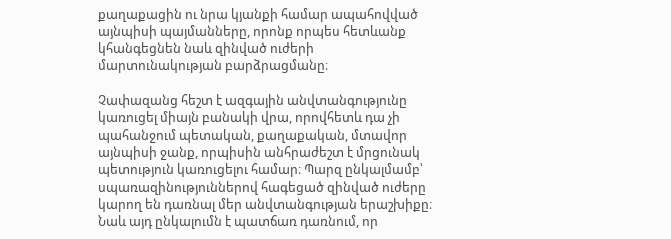քաղաքացին ու նրա կյանքի համար ապահովված այնպիսի պայմանները, որոնք որպես հետևանք կհանգեցնեն նաև զինված ուժերի մարտունակության բարձրացմանը։

Չափազանց հեշտ է ազգային անվտանգությունը կառուցել միայն բանակի վրա, որովհետև դա չի պահանջում պետական, քաղաքական, մտավոր այնպիսի ջանք, որպիսին անհրաժեշտ է մրցունակ պետություն կառուցելու համար։ Պարզ ընկալմամբ՝ սպառազինություններով հագեցած զինված ուժերը կարող են դառնալ մեր անվտանգության երաշխիքը։ Նաև այդ ընկալումն է պատճառ դառնում, որ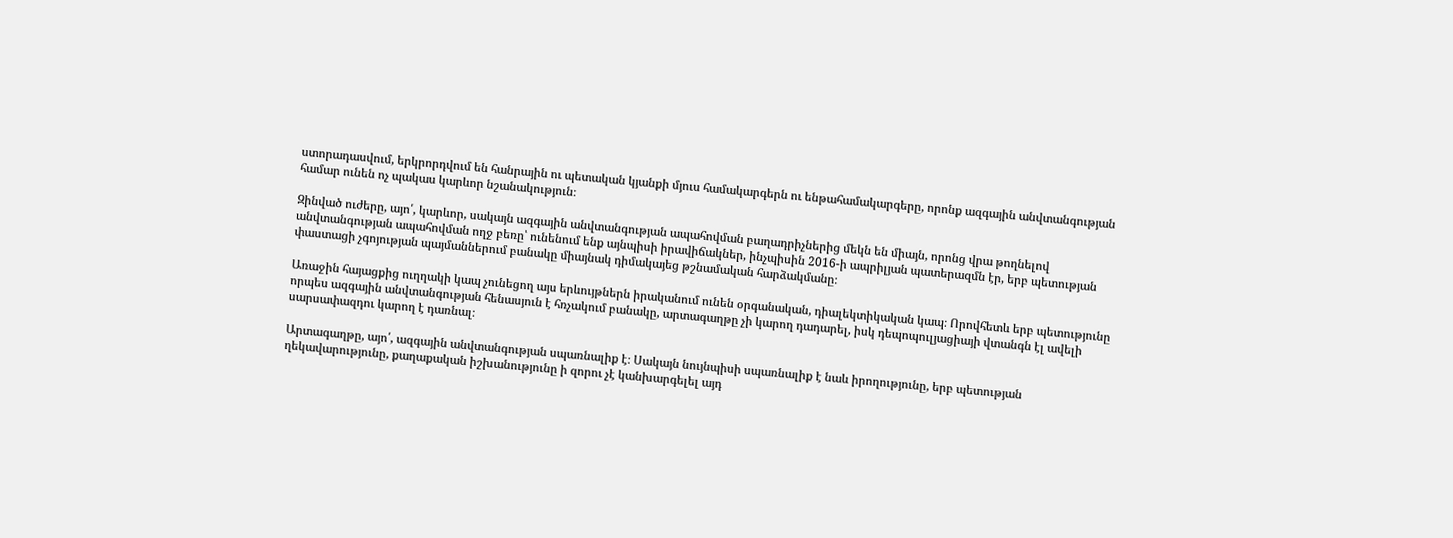ստորադասվում, երկրորդվում են հանրային ու պետական կյանքի մյուս համակարգերն ու ենթահամակարգերը, որոնք ազգային անվտանգության համար ունեն ոչ պակաս կարևոր նշանակություն։

Զինված ուժերը, այո՛, կարևոր, սակայն ազգային անվտանգության ապահովման բաղադրիչներից մեկն են միայն, որոնց վրա թողնելով անվտանգության ապահովման ողջ բեռը՝ ունենում ենք այնպիսի իրավիճակներ, ինչպիսին 2016-ի ապրիլյան պատերազմն էր, երբ պետության փաստացի չգոյության պայմաններում բանակը միայնակ դիմակայեց թշնամական հարձակմանը։

Առաջին հայացքից ուղղակի կապ չունեցող այս երևույթներն իրականում ունեն օրգանական, դիալեկտիկական կապ։ Որովհետև երբ պետությունը որպես ազգային անվտանգության հենասյուն է հռչակում բանակը, արտագաղթը չի կարող դադարել, իսկ դեպոպուլյացիայի վտանգն էլ ավելի սարսափազդու կարող է դառնալ։

Արտագաղթը, այո՛, ազգային անվտանգության սպառնալիք է։ Սակայն նույնպիսի սպառնալիք է նաև իրողությունը, երբ պետության ղեկավարությունը, քաղաքական իշխանությունը ի զորու չէ կանխարգելել այդ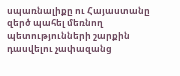սպառնալիքը ու Հայաստանը զերծ պահել մեռնող պետությունների շարքին դասվելու չափազանց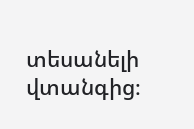տեսանելի վտանգից։